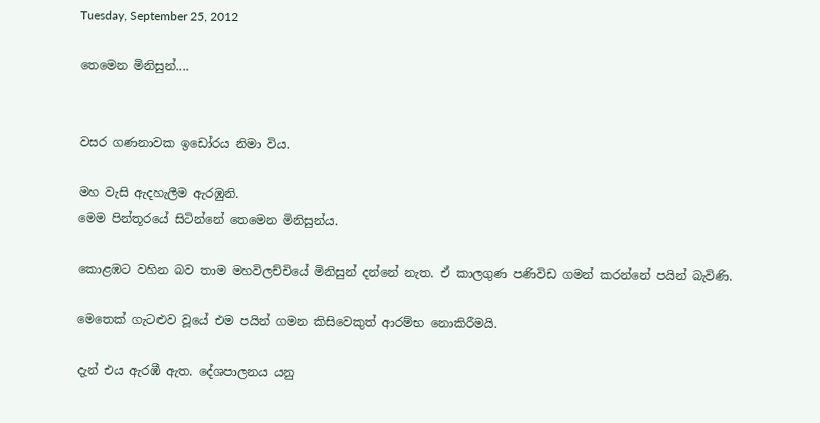Tuesday, September 25, 2012

තෙමෙන මිනිසුන්....


වසර ගණනාවක ඉඩෝරය නිමා විය.

මහ වැසි ඇදහැලීම ඇරඹුනි.
මෙම පින්තූරයේ සිටින්නේ තෙමෙන මිනිසුන්ය.

කොළඹට වහින බව තාම මහවිලච්චියේ මිනිසුන් දන්නේ නැත. ඒ කාලගුණ පණිවිඩ ගමන් කරන්නේ පයින් බැවිණි.

මෙතෙක් ගැටළුව වූයේ එම පයින් ගමන කිසිවෙකුත් ආරම්භ ‍නොකිරීමයි.

දැන් එය ඇරඹී ඇත. දේශපාලනය යනු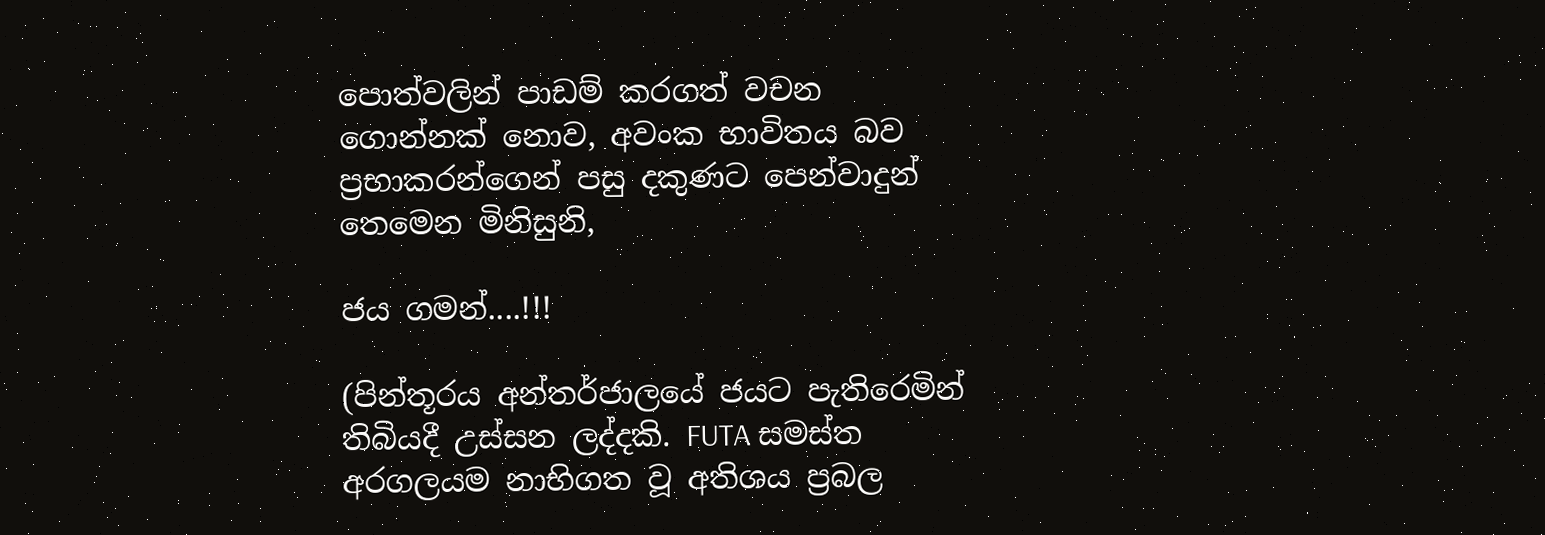පොත්වලින් පාඩම් කරගත් වචන ගොන්නක් නොව, අවංක භාවිතය බව ප්‍රභාකරන්ගෙන් පසු දකුණට පෙන්වාදුන් තෙමෙන මිනිසුනි,

ජය ගමන්....!!!

(පින්තූරය අන්තර්ජාලයේ ජයට පැතිරෙමින් තිබියදී උස්සන ලද්දකි. FUTA සමස්ත අරගලයම නාභිගත වූ අතිශය ප්‍රබල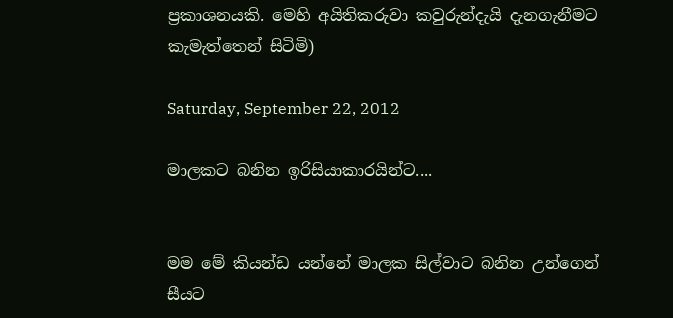ප්‍රකාශනයකි. මෙහි අයිතිකරුවා කවුරුන්දැයි දැනගැනීමට කැමැත්තෙන් සිටිමි)

Saturday, September 22, 2012

මාලකට බනින ඉරිසියාකාරයින්ට....


මම මේ කියන්ඩ යන්නේ මාලක සිල්වාට බනින උන්ගෙන් සීයට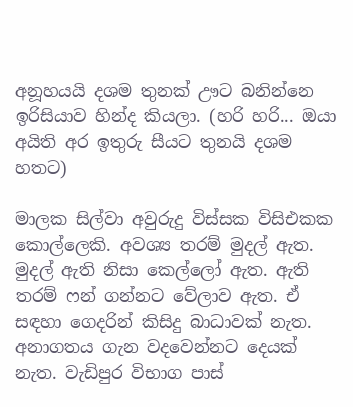අනූහයයි දශම තුනක් ඌට බනින්නෙ ඉරිසියාව හින්ද කියලා. (හරි හරි... ඔයා අයිති අර ඉතුරු සීයට තුනයි දශම හතට)

මාලක සිල්වා අවුරුදු විස්සක විසිඑකක කොල්ලෙකි. අවශ්‍ය තරම් මුදල් ඇත. මුදල් ඇති නිසා කෙල්ලෝ ඇත. ඇති තරම් ෆන් ගන්නට වේලාව ඇත. ඒ සඳහා ගෙදරින් කිසිදු බාධාවක් නැත. අනාගතය ගැන වදවෙන්නට දෙයක් නැත. වැඩිපුර විභාග පාස්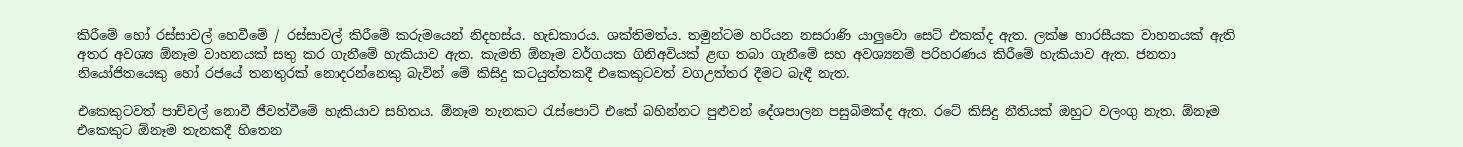කිරීමේ හෝ රස්සාවල් හෙවීමේ / රස්සාවල් කිරීමේ කරුමයෙන් නිදහස්ය. හැඩකාරය. ශක්තිමත්ය. තමුන්ටම හරියන නසරාණි යාලුවො සෙට් එකක්ද ඇත. ලක්ෂ හාරසීයක වාහනයක් ඇති අතර අවශ්‍ය ඕනෑම වාහනයක් සතු කර ගැනීමේ හැකියාව ඇත. කැමති ඕනෑම වර්ගයක ගිනිඅවියක් ළඟ තබා ගැනීමේ සහ අවශ්‍යනම් පරිහරණය කිරීමේ හැකියාව ඇත. ජනතා නියෝජිතයෙකු හෝ රජයේ තනතුරක් නොදරන්නෙකු බැවින් මේ කිසිදු කටයුත්තකදී එකෙකුටවත් වගඋත්තර දීමට බැඳී නැත.

එකෙකුටවත් පාච්චල් නොවී ජීවත්වීමේ හැකියාව සහිතය. ඕනෑම තැනකට රැස්පොට් එකේ බහින්නට පුළුවන් දේශපාලන පසුබිමක්ද ඇත. රටේ කිසිදු නීතියක් ඔහුට වලංගු නැත. ඕනෑම එකෙකුට ඕනෑම තැනකදී හිතෙන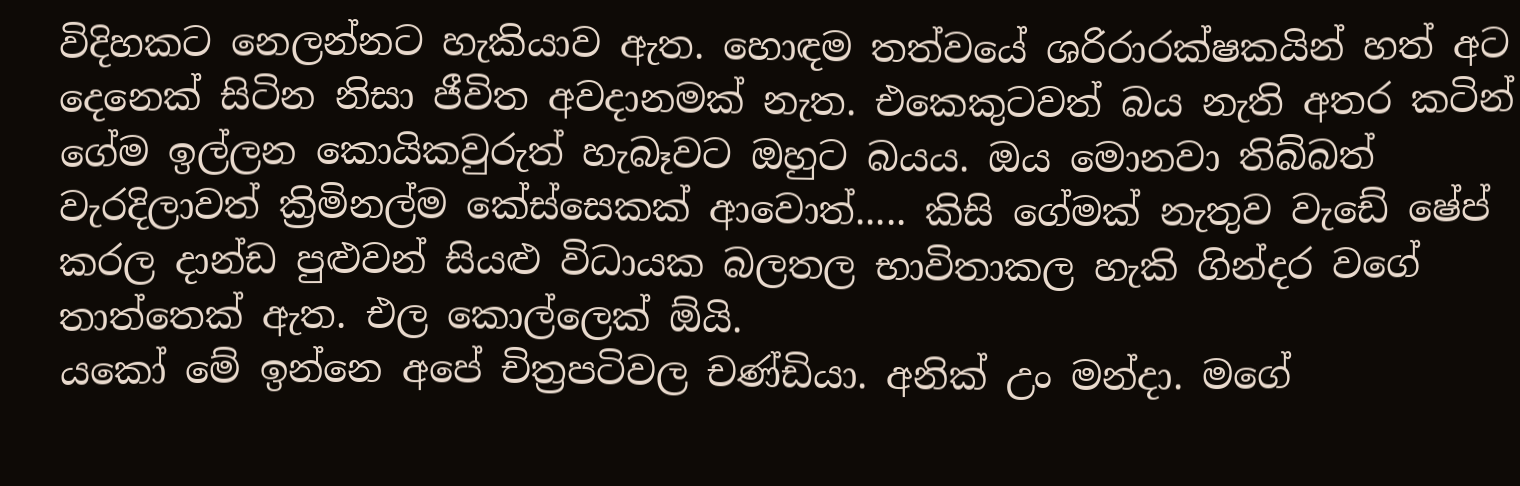විදිහකට නෙලන්නට හැකියාව ඇත. හොඳම තත්වයේ ශරිරාරක්ෂකයින් හත් අට දෙනෙක් සිටින නිසා ජීවිත අවදානමක් නැත. එකෙකුටවත් බය නැති අතර කටින් ගේම ඉල්ලන කොයිකවුරුත් හැබෑවට ඔහුට බයය. ඔය මොනවා තිබ්බත් වැරදිලාවත් ක්‍රිමිනල්ම කේස්සෙකක් ආවොත්..... කිසි ගේමක් නැතුව වැඩේ ෂේප් කරල දාන්ඩ පුළුවන් සියළු විධායක බලතල භාවිතාකල හැකි ගින්දර වගේ තාත්තෙක් ඇත. එල කොල්ලෙක් ඕයි.
යකෝ මේ ඉන්නෙ අපේ චිත්‍රපටිවල චණ්ඩියා. අනික් උං මන්දා. මගේ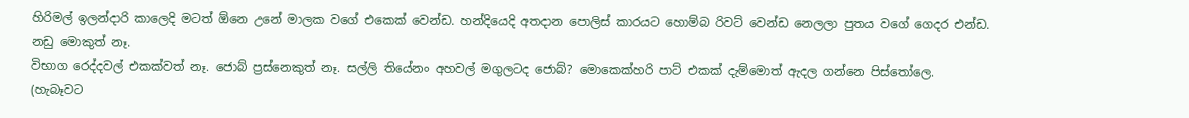හිරිමල් ඉලන්දාරි කාලෙදි මටත් ඕනෙ උනේ මාලක වගේ එකෙක් වෙන්ඩ. හන්දියෙදි අතදාන පොලිස් කාරයට හොම්බ රිවට් වෙන්ඩ නෙලලා පුතය වගේ ගෙදර එන්ඩ. නඩු මොකුත් නෑ.
විභාග රෙද්දවල් එකක්වත් නෑ. ජොබ් ප්‍රස්නෙකුත් නෑ. සල්ලි තියේනං අහවල් මගුලටද ජොබ්? මොකෙක්හරි පාට් එකක් දැම්මොත් ඇදල ගන්නෙ පිස්තෝලෙ. (හැබෑවට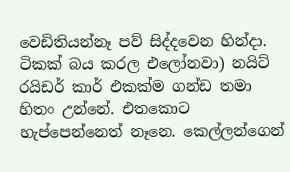වෙඩිතියන්නෑ පව් සිද්දවෙන හින්දා. ටිකක් බය කරල එලෝනවා) නයිට් රයිඩර් කාර් එකක්ම ගන්ඩ තමා හිතං උන්නේ. එතකොට හැප්පෙන්නෙත් නෑනෙ. කෙල්ලන්ගෙන්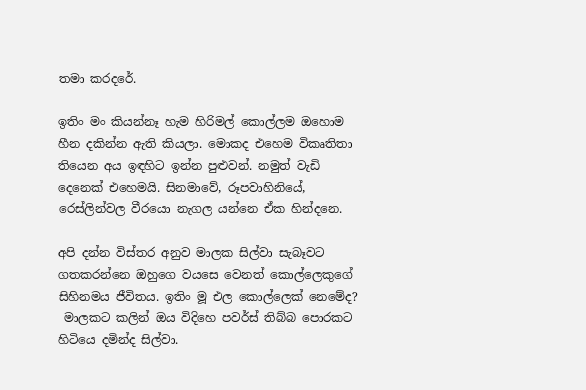තමා කරදරේ.

ඉතිං මං කියන්නෑ හැම හිරිමල් කොල්ලම ඔහොම හීන දකින්න ඇති කියලා. මොකද එහෙම විකෘතිතා තියෙන අය ඉඳහිට ඉන්න පුළුවන්. නමුත් වැඩි දෙනෙක් එහෙමයි. සිනමාවේ, රූපවාහිනියේ, රෙස්ලින්වල වීරයො නැගල යන්නෙ ඒක හින්දනෙ.

අපි දන්න විස්තර අනුව මාලක සිල්වා සැබෑවට ගතකරන්නෙ ඔහුගෙ වයසෙ වෙනත් කොල්ලෙකුගේ සිහිනමය ජීවිතය. ඉතිං මූ එල කොල්ලෙක් නෙමේද?
 මාලකට කලින් ඔය විදිහෙ පවර්ස් තිබ්බ පොරකට හිටියෙ දමින්ද සිල්වා.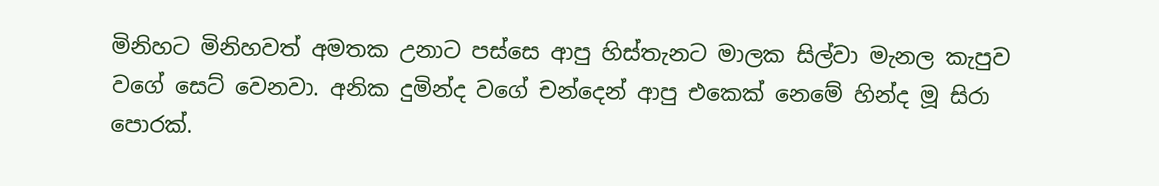මිනිහට මිනිහවත් අමතක උනාට පස්සෙ ආපු හිස්තැනට මාලක සිල්වා මැනල කැපුව වගේ සෙට් වෙනවා. අනික දුමින්ද වගේ චන්දෙන් ආපු එකෙක් නෙමේ හින්ද මූ සිරා පොරක්.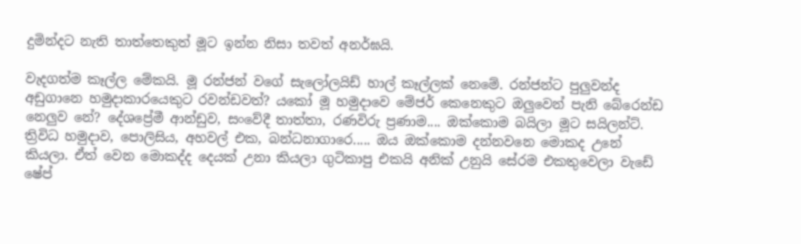දුමින්දට නැති තාත්තෙකුත් මූට ඉන්න නිසා තවත් අනර්ඝයි.

වැදගත්ම කෑල්ල මේකයි. මූ රන්ජන් වගේ සැලෝලයිඩ් හාල් කෑල්ලක් නෙමේ. රන්ජන්ට පුලුවන්ද අඩුගානෙ හමුදාකාරයෙකුට රවන්ඩවත්? යකෝ මූ හමුදාවෙ මේජර් කෙනෙකුට ඔලුවෙන් පැනි බේරෙන්ඩ නෙලුව නේ? දේශප්‍රේමී ආන්ඩුව, සංවේදී තාත්තා, රණවිරු ප්‍රණාම.... ඔක්කොම බයිලා මූට සයිලන්ට්. ත්‍රිවිධ හමුදාව, පොලිසිය, අහවල් එක, බන්ධනාගාරෙ..... ඔය ඔක්කොම දන්නවනෙ මොකද උනේ කියලා. ඒත් වෙන මොකද්ද දෙයක් උනා කියලා ගුටිකාපු එකයි අනික් උනුයි සේරම එකතුවෙලා වැඩේ ෂේප්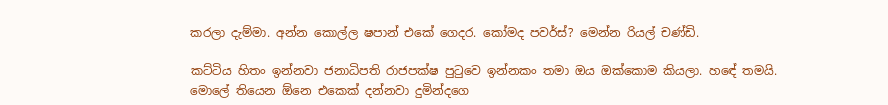කරලා දැම්මා. අන්න කොල්ල ෂපාන් එකේ ගෙදර. කෝමද පවර්ස්? මෙන්න රියල් චණ්ඩි.

කට්ටිය හිතං ඉන්නවා ජනාධිපති රාජපක්ෂ පුටුවෙ ඉන්නකං තමා ඔය ඔක්කොම කියලා. හ‍ඳේ තමයි. මොලේ තියෙන ඕනෙ එකෙක් දන්නවා දුමින්දගෙ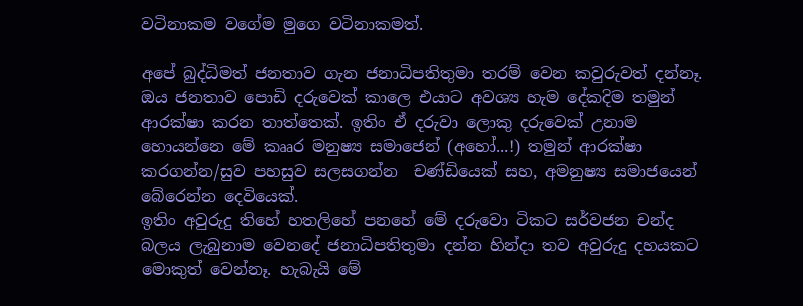වටිනාකම වගේම මුගෙ වටිනාකමත්.

අපේ බුද්ධිමත් ජනතාව ගැන ජනාධිපතිතුමා තරම් වෙන කවුරුවත් දන්නෑ. ඔය ජනතාව පොඩි දරුවෙක් කාලෙ එයාට අවශ්‍ය හැම දේකදිම තමුන් ආරක්ෂා කරන තාත්තෙක්. ඉතිං ඒ දරුවා ලොකු දරුවෙක් උනාම හොයන්නෙ මේ කෲර මනුෂ්‍ය සමාජෙන් (අහෝ...!) තමුන් ආරක්ෂා කරගන්න/සුව පහසුව සලසගන්න  චණ්ඩියෙක් සහ, අමනුෂ්‍ය සමාජයෙන් බේරෙන්න දෙවියෙක්.
ඉතිං අවුරුදු තිහේ හතලිහේ පනහේ මේ දරුවො ටිකට සර්වජන චන්ද බලය ලැබුනාම වෙනදේ ජනාධිපතිතුමා දන්න හින්දා තව අවුරුදු දහයකට මොකුත් වෙන්නෑ. හැබැයි මේ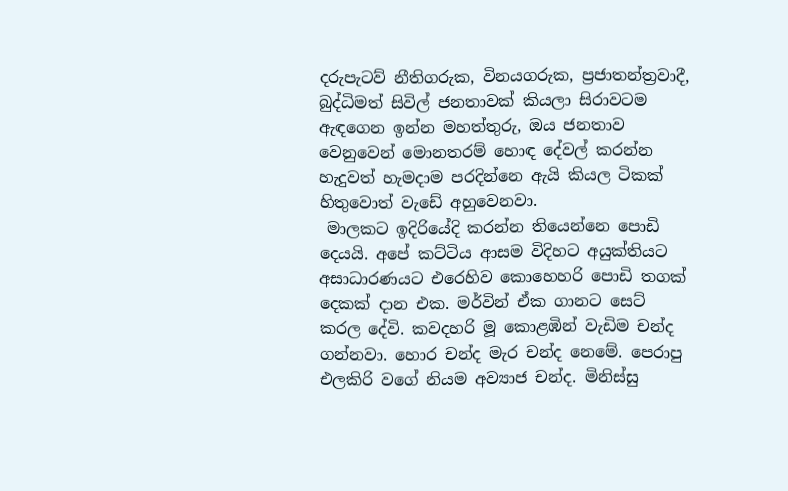දරුපැටව් නීතිගරුක, විනයගරුක, ප්‍රජාතන්ත්‍රවාදී, බුද්ධිමත් සිවිල් ජනතාවක් කියලා සිරාවටම ඇඳගෙන ඉන්න මහත්තුරු, ඔය ජනතාව වෙනුවෙන් මොනතරම් හොඳ දේවල් කරන්න හැදුවත් හැමදාම පරදින්නෙ ඇයි කියල ටිකක් හිතුවොත් වැඩේ අහුවෙනවා.
 මාලකට ඉදිරියේදි කරන්න තියෙන්නෙ පොඩි දෙයයි. අපේ කට්ටිය ආසම විදිහට අයුක්තියට අසාධාරණයට එරෙහිව කොහෙහරි පොඩි තගක් දෙකක් දාන එක. මර්වින් ඒක ගානට සෙට් කරල දේවි. කවදහරි මූ කොළඹින් වැඩිම චන්ද ගන්නවා. හොර චන්ද මැර චන්ද නෙමේ. පෙරාපු එලකිරි වගේ නියම අව්‍යාජ චන්ද. මිනිස්සු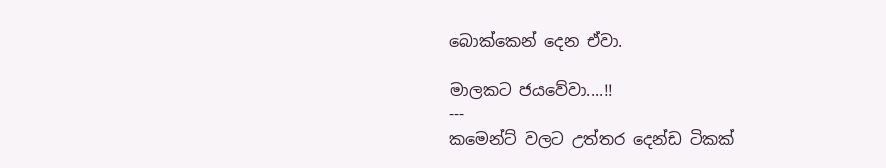බොක්කෙන් දෙන ඒවා.

මාලකට ජයවේවා....!!
---
කමෙන්ට් වලට උත්තර දෙන්ඩ ටිකක්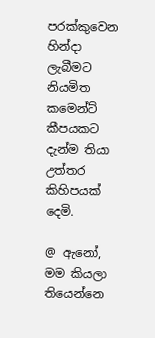පරක්කුවෙන හින්දා ලැබීමට නියමිත කමෙන්ට් කීපයකට දැන්ම තියා උත්තර කිහිපයක් දෙමි.

@ ඇනෝ,
මම කියලා තියෙන්නෙ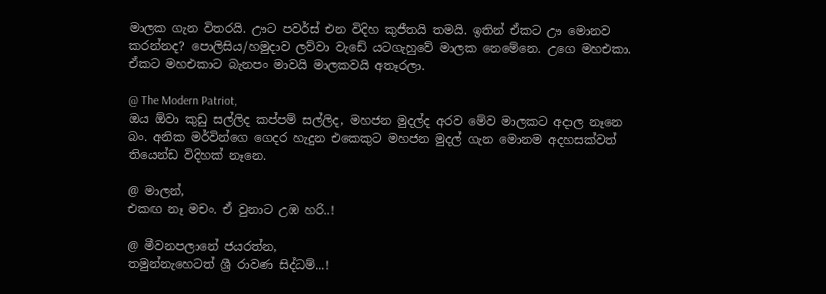මාලක ගැන විතරයි. ඌට පවර්ස් එන විදිහ කුජීතයි තමයි. ඉතින් ඒකට ඌ මොනව කරන්නද? පොලිසිය/හමුදාව ලව්වා වැඩේ යටගැහුවේ මාලක නෙමේනෙ. උගෙ මහඑකා. ඒකට මහඑකාට බැනපං මාවයි මාලකවයි අතෑරලා.

@ The Modern Patriot,
ඔය ඕවා කුඩු සල්ලිද කප්පම් සල්ලිද, මහජන මුදල්ද අරව මේව මාලකට අදාල නෑනෙ බං. අනික මර්වින්ගෙ ගෙදර හැදුන එකෙකුට මහජන මුදල් ගැන මොනම අදහසක්වත් තියෙන්ඩ විදිහක් නෑනෙ.

@ මාලන්,
එකඟ නෑ මචං. ඒ වුනාට උඹ හරි..!

@ මීවනපලානේ ජයරත්න,
තමුන්නැහෙටත් ශ්‍රී රාවණ සිද්ධම්...!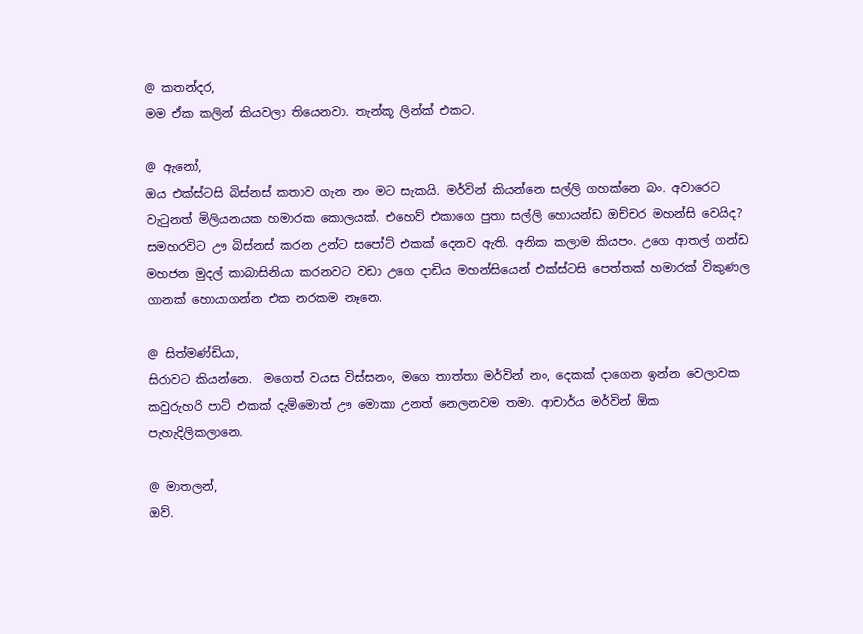@ කතන්දර,
මම ඒක කලින් කියවලා තියෙනවා. තැන්කූ ලින්ක් එකට.

@ ඇනෝ,
ඔය එක්ස්ටසි බිස්නස් කතාව ගැන නං මට සැකයි. මර්වින් කියන්නෙ සල්ලි ගහක්නෙ බං. අවාරෙට වැටුනත් මිලියනයක හමාරක කොලයක්. එහෙව් එකාගෙ පුතා සල්ලි හොයන්ඩ ඔච්චර මහන්සි වෙයිද? සමහරවිට ඌ බිස්නස් කරන උන්ට සපෝට් එකක් දෙනව ඇති. අනික කලාම කියපං. උගෙ ආතල් ගන්ඩ  මහජන මුදල් කාබාසිනියා කරනවට වඩා උගෙ දාඩිය මහන්සියෙන් එක්ස්ටසි පෙත්තක් හමාරක් විකුණල ගානක් හොයාගන්න එක නරකම නෑනෙ.

@ සිත්මණ්ඩියා,
සිරාවට කියන්නෙ.  මගෙත් වයස විස්සනං, මගෙ තාත්තා මර්වින් නං, දෙකක් දාගෙන ඉන්න වෙලාවක කවුරුහරි පාට් එකක් දැම්මොත් ඌ මොකා උනත් නෙලනවම තමා. ආචාර්ය මර්වින් ඕක පැහැදිලිකලානෙ.

@ මාතලන්,
ඔව්.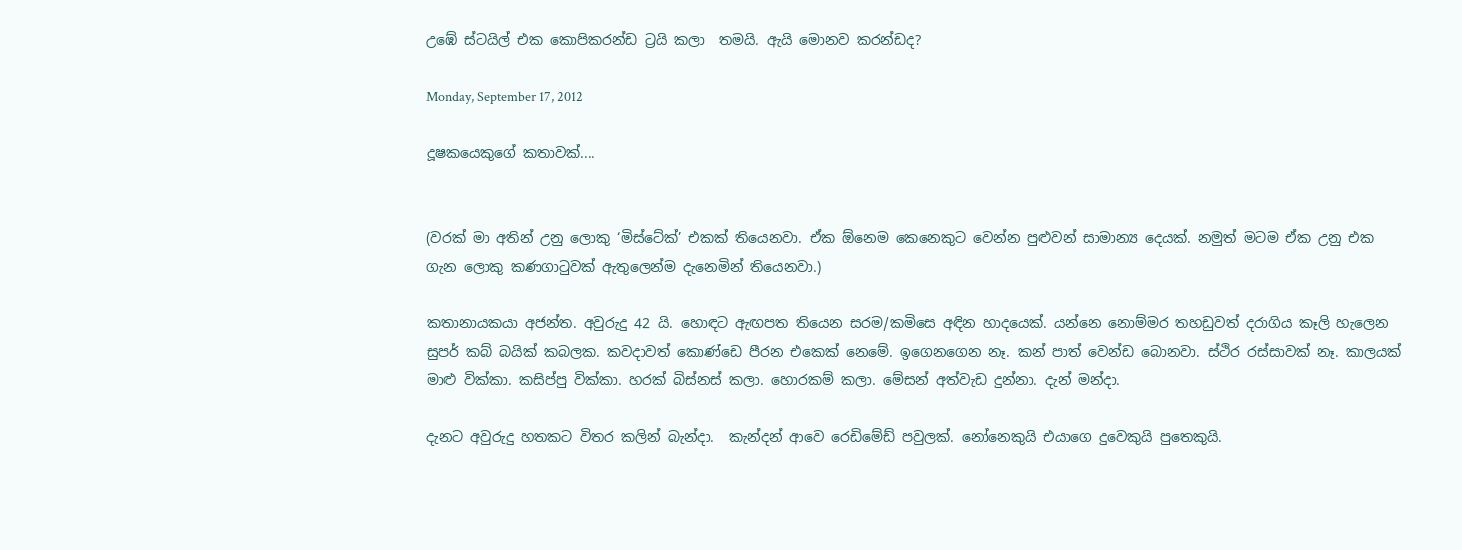උඹේ ස්ටයිල් එක කොපිකරන්ඩ ට්‍රයි කලා  තමයි. ඇයි මොනව කරන්ඩද?

Monday, September 17, 2012

දූෂකයෙකුගේ කතාවක්....


(වරක් මා අතින් උනු ලොකු ‘මිස්ටේක්’ එකක් තියෙනවා. ඒක ඕනෙම කෙනෙකුට වෙන්න පුළුවන් සාමාන්‍ය දෙයක්. නමුත් මටම ඒක උනු එක ගැන ලොකු කණගාටුවක් ඇතුලෙන්ම දැනෙමින් තියෙනවා.)

කතානායකයා අජන්ත. අවුරුදු 42 යි. හොඳට ඇඟපත තියෙන සරම/කමිසෙ අඳින හාදයෙක්. යන්නෙ නොම්මර තහඩුවත් දරාගිය කෑලි හැලෙන සුපර් කබ් බයික් කබලක. කවදාවත් කොණ්ඩෙ පීරන එකෙක් නෙමේ. ඉගෙනගෙන නෑ. කන් පාත් වෙන්ඩ බොනවා. ස්ථිර රස්සාවක් නෑ. කාලයක් මාළු වික්කා. කසිප්පු වික්කා. හරක් බිස්නස් කලා. හොරකම් කලා. මේසන් අත්වැඩ දුන්නා. දැන් මන්දා.

දැනට අවුරුදු හතකට විතර කලින් බැන්දා.  කැන්දන් ආවෙ රෙඩිමේඩ් පවුලක්. නෝනෙකුයි එයාගෙ දුවෙකුයි පුතෙකුයි.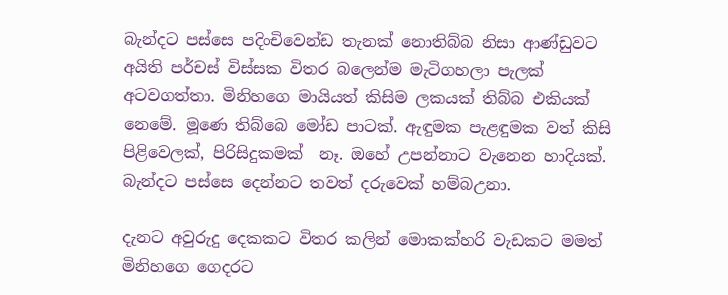බැන්දට පස්සෙ පදිංචිවෙන්ඩ තැනක් නොතිබ්බ නිසා ආණ්ඩුවට අයිති පර්චස් විස්සක විතර බලෙන්ම මැටිගහලා පැලක් අටවගත්තා. මිනිහගෙ මායියත් කිසිම ලකයක් තිබ්බ එකියක් නෙමේ. මූණෙ තිබ්බෙ මෝඩ පාටක්. ඇඳුමක පැළඳුමක වත් කිසි පිළිවෙලක්, පිරිසිදුකමක්  නෑ. ඔහේ උපන්නාට වැනෙන හාදියක්. බැන්දට පස්සෙ දෙන්නට තවත් දරුවෙක් හම්බඋනා.

දැනට අවුරුදු දෙකකට විතර කලින් මොකක්හරි වැඩකට මමත් මිනිහගෙ ගෙදරට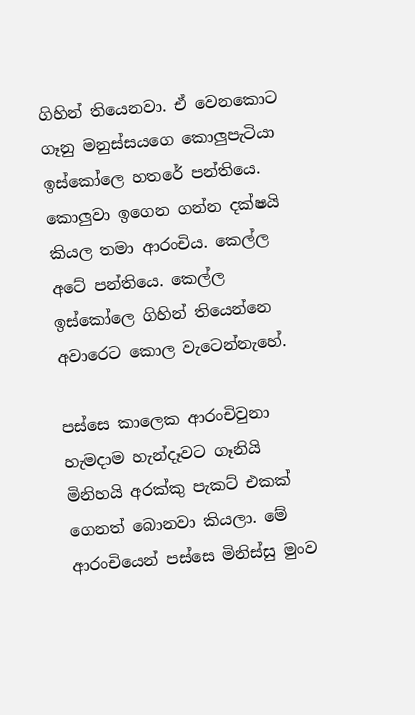ගිහින් තියෙනවා. ඒ වෙනකොට ගෑනු මනුස්සයගෙ කොලුපැටියා ඉස්කෝලෙ හතරේ පන්තියෙ. කොලුවා ඉගෙන ගන්න දක්ෂයි කියල තමා ආරංචිය. කෙල්ල අටේ පන්තියෙ. කෙල්ල ඉස්කෝලෙ ගිහින් තියෙන්නෙ අවාරෙට කොල වැටෙන්නැහේ.

පස්සෙ කාලෙක ආරංචිවුනා හැමදාම හැන්දෑවට ගෑනියි මිනිහයි අරක්කු පැකට් එකක් ගෙනත් බොනවා කියලා. මේ ආරංචියෙන් පස්සෙ මිනිස්සු මුංව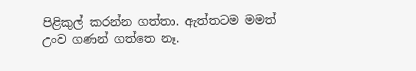පිළිකුල් කරන්න ගත්තා. ඇත්තටම මමත් උංව ගණන් ගත්තෙ නෑ.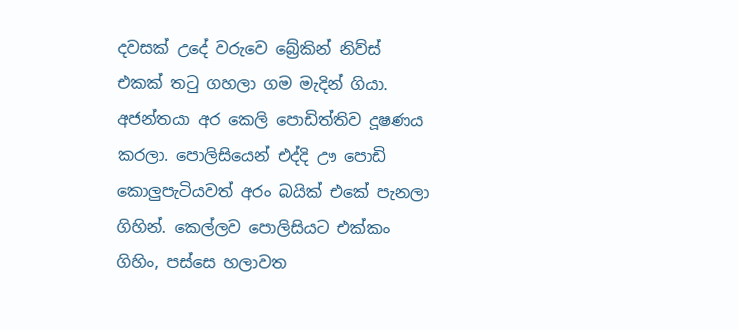දවසක් උදේ වරුවෙ බ්‍රේකින් නිව්ස් එකක් තටු ගහලා ගම මැදින් ගියා. අජන්තයා අර කෙලි පොඩිත්තිව දූෂණය කරලා. පොලිසියෙන් එද්දි ඌ පොඩි කොලුපැටියවත් අරං බයික් එකේ පැනලා ගිහින්. කෙල්ලව පොලිසියට එක්කං ගිහිං, පස්සෙ හලාවත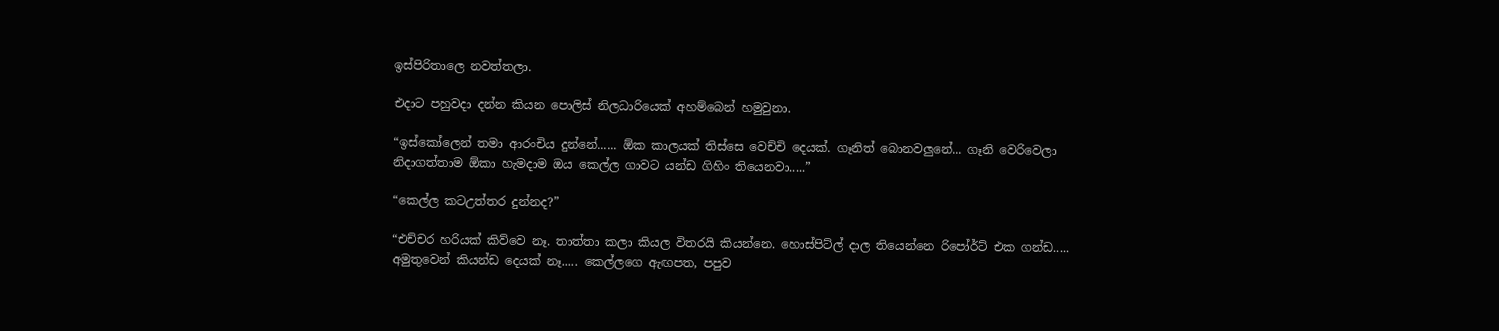ඉස්පිරිතාලෙ නවත්තලා.

එදාට පහුවදා දන්න කියන පොලිස් නිලධාරියෙක් අහම්බෙන් හමුවුනා.

“ඉස්කෝලෙන් තමා ආරංචිය දුන්නේ...... ඕක කාලයක් තිස්සෙ වෙච්චි දෙයක්. ගෑනිත් බොනවලුනේ... ගෑනි වෙරිවෙලා නිදාගත්තාම ඕකා හැමදාම ඔය කෙල්ල ගාවට යන්ඩ ගිහිං තියෙනවා.....”

“කෙල්ල කටඋත්තර දුන්නද?”

“එච්චර හරියක් කිව්වෙ නෑ. තාත්තා කලා කියල විතරයි කියන්නෙ. හොස්පිට්ල් දාල තියෙන්නෙ රිපෝර්ට් එක ගන්ඩ.....  අමුතුවෙන් කියන්ඩ දෙයක් නෑ..... කෙල්ලගෙ ඇඟපත, පපුව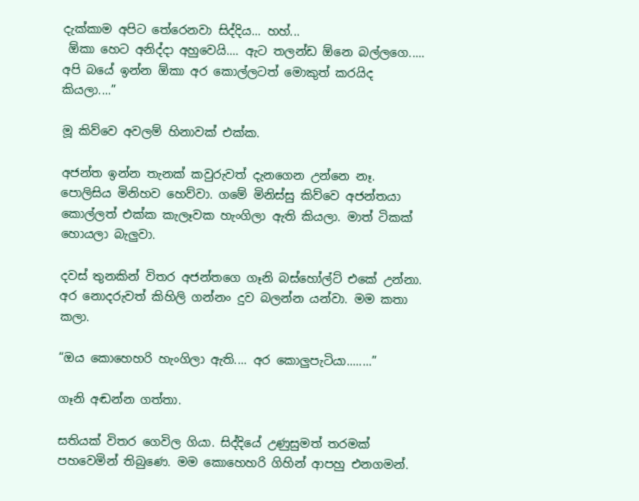දැක්කාම අපිට තේරෙනවා සිද්දිය... හහ්...
 ඕකා හෙට අනිද්දා අහුවෙයි.... ඇට තලන්ඩ ඕනෙ බල්ලගෙ.....
අපි බයේ ඉන්න ඕකා අර කොල්ලටත් මොකුත් කරයිද කියලා....”

මූ කිව්වෙ අවලම් හිනාවක් එක්ක.

අජන්ත ඉන්න තැනක් කවුරුවත් දැනගෙන උන්නෙ නෑ. පොලිසිය මිනිහව හෙව්වා. ගමේ මිනිස්සු කිව්වෙ අජන්තයා කොල්ලත් එක්ක කැලෑවක හැංගිලා ඇති කියලා. මාත් ටිකක් හොයලා බැලුවා.

දවස් තුනකින් විතර අජන්තගෙ ගෑනි බස්හෝල්ට් එකේ උන්නා. අර නොදරුවත් කිහිලි ගන්නං දුව බලන්න යන්වා. මම කතා කලා.

“ඔය කොහෙහරි හැංගිලා ඇති.... අර කොලුපැටියා........”

ගෑනි අඬන්න ගත්තා.

සතියක් විතර ගෙවිල ගියා. සිද්දියේ උණුසුමත් තරමක් පහවෙමින් තිබුණෙ. මම කොහෙහරි ගිහින් ආපහු එනගමන්.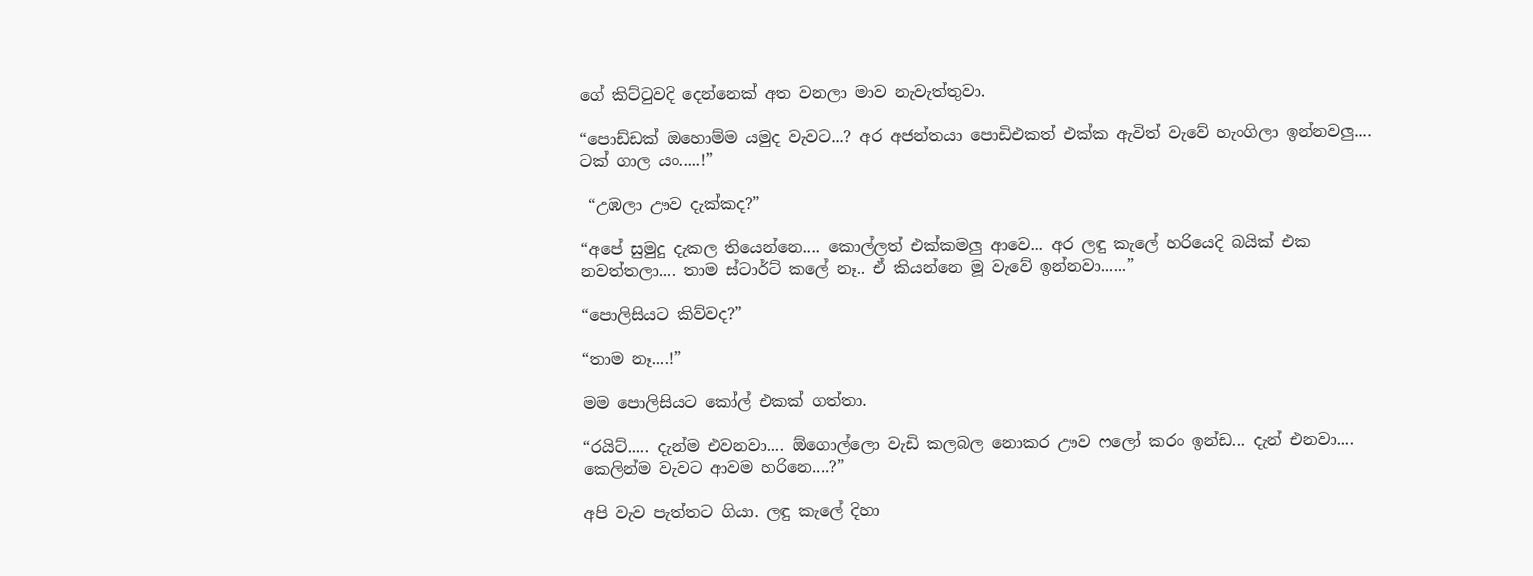ගේ කිට්ටුවදි දෙන්නෙක් අත වනලා මාව නැවැත්තුවා.

“පොඩ්ඩක් ඔහොම්ම යමුද වැවට...? අර අජන්තයා පොඩිඑකත් එක්ක ඇවිත් වැවේ හැංගිලා ඉන්නවලු.... ටක් ගාල යං.....!”

 “උඹලා ඌව දැක්කද?”

“අපේ සුමුදු දැකල තියෙන්නෙ.... කොල්ලත් එක්කමලු ආවෙ... අර ලඳු කැලේ හරියෙදි බයික් එක නවත්තලා.... තාම ස්ටාර්ට් කලේ නෑ.. ඒ කියන්නෙ මූ වැවේ ඉන්නවා......”

“පොලිසියට කිව්වද?”

“තාම නෑ....!”

මම පොලිසියට කෝල් එකක් ගත්තා.

“රයිට්..... දැන්ම එවනවා.... ඕගොල්ලො වැඩි කලබල නොකර ඌව ෆලෝ කරං ඉන්ඩ... දැන් එනවා.... කෙලින්ම වැවට ආවම හරිනෙ....?”

අපි වැව පැත්තට ගියා. ලඳු කැලේ දිහා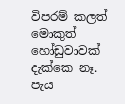විපරම් කලත් මොකුත් හෝඩුවාවක් දැක්කෙ නෑ. පැය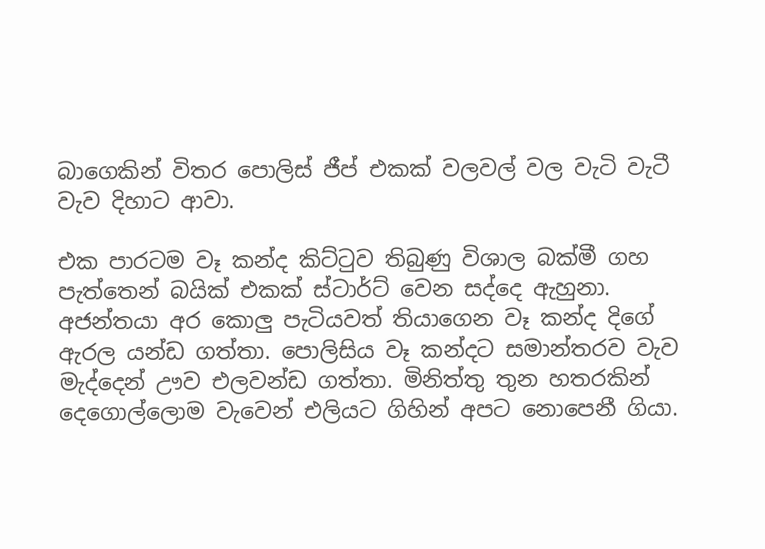බාගෙකින් විතර පොලිස් ජීප් එකක් වලවල් වල වැටි වැටී වැව දිහාට ආවා.

එක පාරටම වෑ කන්ද කිට්ටුව තිබුණු විශාල බක්මී ගහ පැත්තෙන් බයික් එකක් ස්ටාර්ට් වෙන සද්දෙ ඇහුනා. අජන්තයා අර කොලු පැටියවත් තියාගෙන වෑ කන්ද දිගේ ඇරල යන්ඩ ගත්තා. පොලිසිය වෑ කන්දට සමාන්තරව වැව මැද්දෙන් ඌව එලවන්ඩ ගත්තා. මිනිත්තු තුන හතරකින් දෙගොල්ලොම වැවෙන් එලියට ගිහින් අපට නොපෙනී ගියා.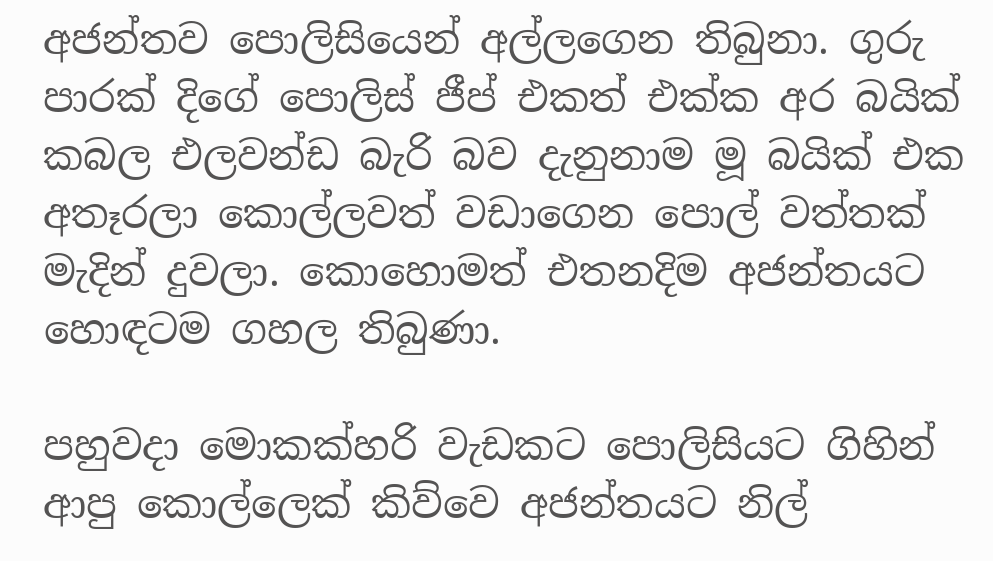අජන්තව පොලිසියෙන් අල්ලගෙන තිබුනා. ගුරු පාරක් දිගේ පොලිස් ජීප් එකත් එක්ක අර බයික් කබල එලවන්ඩ බැරි බව දැනුනාම මූ බයික් එක අතෑරලා කොල්ලවත් වඩාගෙන පොල් වත්තක් මැදින් දුවලා. කොහොමත් එතනදිම අජන්තයට හොඳටම ගහල තිබුණා.

පහුවදා මොකක්හරි වැඩකට පොලිසියට ගිහින් ආපු කොල්ලෙක් කිව්වෙ අජන්තයට නිල්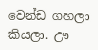වෙන්ඩ ගහලා කියලා. ඌ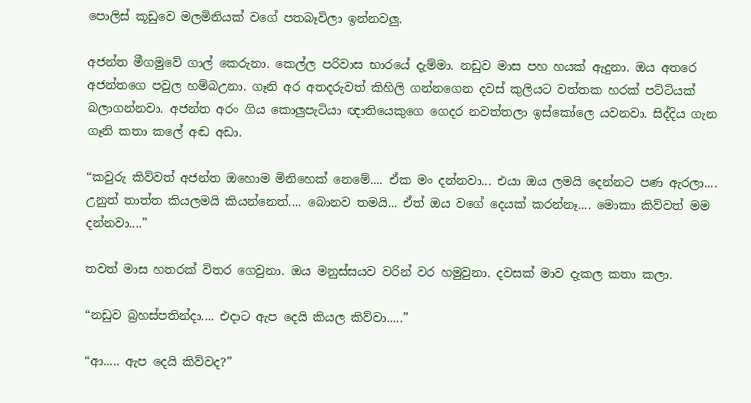පොලිස් කූඩුවෙ මලමිනියක් වගේ පතබෑවිලා ඉන්නවලු.

අජන්ත මීගමුවේ ගාල් කෙරුනා. කෙල්ල පරිවාස භාරයේ දැම්මා. නඩුව මාස පහ හයක් ඇදුනා. ඔය අතරෙ අජන්තගෙ පවුල හම්බඋනා. ගෑනි අර අතදරුවත් කිහිලි ගන්නගෙන දවස් කුලියට වත්තක හරක් පට්ටියක් බලාගන්නවා. අජන්ත අරං ගිය කොලුපැටියා ඥාතියෙකුගෙ ගෙදර නවත්තලා ඉස්කෝලෙ යවනවා. සිද්දිය ගැන ගෑනි කතා කලේ අඬ අඩා.

“කවුරු කිව්වත් අජන්ත ඔහොම මිනිහෙක් නෙමේ.... ඒක මං දන්නවා... එයා ඔය ලමයි දෙන්නට පණ ඇරලා.... උනුත් තාත්ත කියලමයි කියන්නෙත්.... බොනව තමයි... ඒත් ඔය වගේ දෙයක් කරන්නෑ.... මොකා කිව්වත් මම දන්නවා....”

තවත් මාස හතරක් විතර ගෙවුනා. ඔය මනුස්සයව වරින් වර හමුවුනා. දවසක් මාව දැකල කතා කලා.

“නඩුව බ්‍රහස්පතින්දා.... එදාට ඇප දෙයි කියල කිව්වා.....”

“ආ..... ඇප දෙයි කිව්වද?”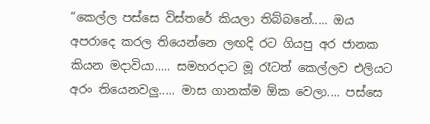“කෙල්ල පස්සෙ විස්තරේ කියලා තිබ්බනේ..... ඔය අපරාදෙ කරල තියෙන්නෙ ලඟදි රට ගියපු අර ජානක කියන මදාවියා..... සමහරදාට මූ රෑටත් කෙල්ලව එලියට අරං තියෙනවලු..... මාස ගානක්ම ඕක වෙලා.... පස්සෙ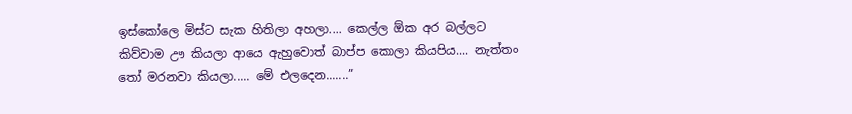ඉස්කෝලෙ මිස්ට සැක හිතිලා අහලා.... කෙල්ල ඕක අර බල්ලට කිව්වාම ඌ කියලා ආයෙ ඇහුවොත් බාප්ප කොලා කියපිය.... නැත්තං තෝ මරනවා කියලා..... මේ එලදෙන.......”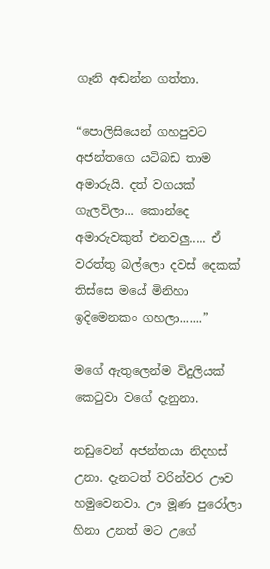ගෑනි අඬන්න ගත්තා.

“පොලිසියෙන් ගහපුවට අජන්තගෙ යටිබඩ තාම අමාරුයි. දත් වගයක් ගැලවිලා... කොන්දෙ අමාරුවකුත් එනවලු..... ඒ වරත්තු බල්ලො දවස් දෙකක් තිස්සෙ මයේ මිනිහා ඉදිමෙනකං ගහලා.......”

මගේ ඇතුලෙන්ම විදුලියක් කෙටුවා වගේ දැනුනා.

නඩුවෙන් අජන්තයා නිදහස් උනා. දැනටත් වරින්වර ඌව හමුවෙනවා. ඌ මූණ පුරෝලා හිනා උනත් මට උගේ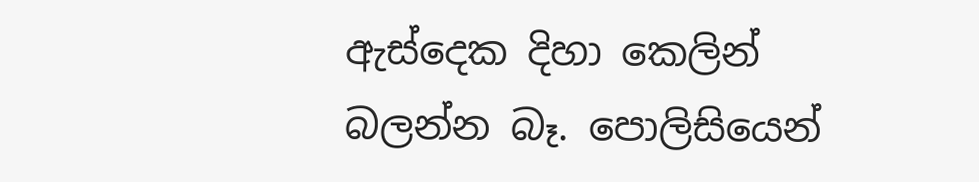ඇස්දෙක දිහා කෙලින් බලන්න බෑ. පොලිසියෙන්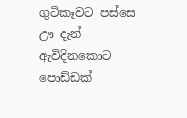ගුටිකෑවට පස්සෙ ඌ දැන් ඇවිදිනකොට පොඩ්ඩක්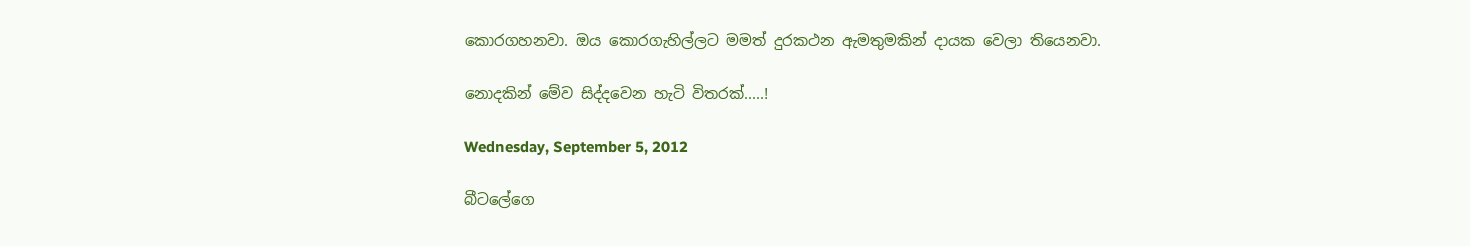කොරගහනවා. ඔය කොරගැහිල්ලට මමත් දුරකථන ඇමතුමකින් දායක වෙලා තියෙනවා.

නොදකින් මේව සිද්දවෙන හැටි විතරක්.....!

Wednesday, September 5, 2012

බීටලේගෙ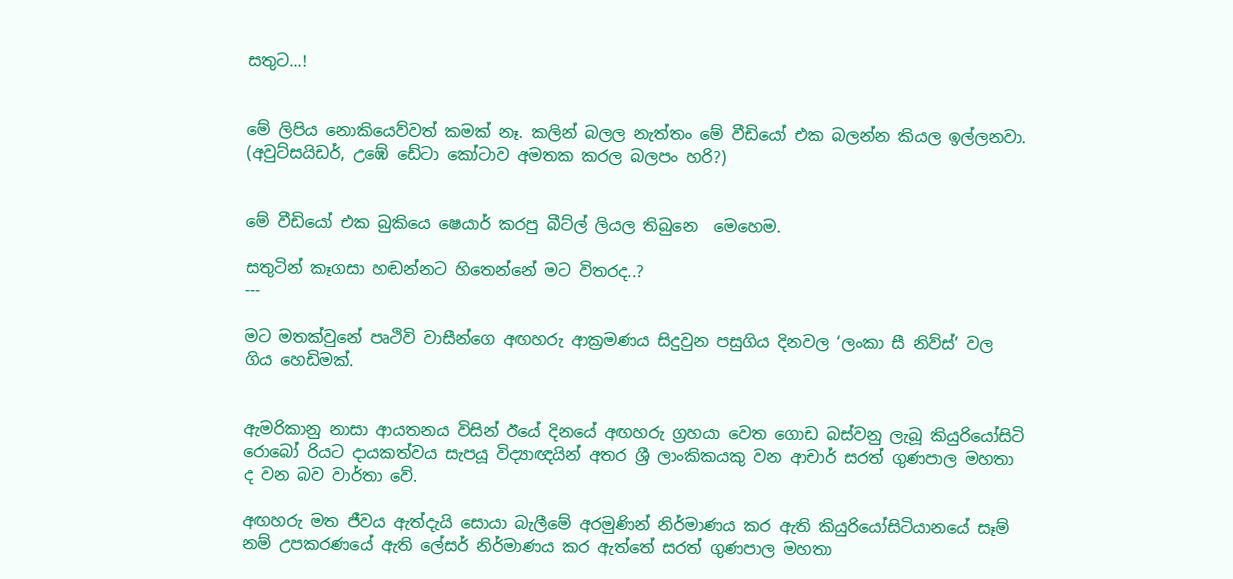සතුට...!


මේ ලිපිය නොකියෙව්වත් කමක් නෑ. කලින් බලල නැත්තං මේ වීඩියෝ එක බලන්න කියල ඉල්ලනවා. (අවුට්සයිඩර්, උඹේ ඩේටා කෝටාව අමතක කරල බලපං හරි?)


මේ වීඩියෝ එක බුකියෙ ෂෙයාර් කරපු බීට්ල් ලියල තිබුනෙ  මෙහෙම.

සතුටින් කෑගසා හඬන්නට හිතෙන්නේ මට විතරද..?
---

මට මතක්වුනේ පෘථිවි වාසීන්ගෙ අඟහරු ආක්‍රමණය සිදුවුන පසුගිය දිනවල ‘ලංකා සී නිව්ස්’ වල ගිය හෙඩිමක්.


ඇමරිකානු නාසා ආයතනය විසින් ඊයේ දිනයේ අඟහරු ග්‍රහයා වෙත ගොඩ බස්වනු ලැබූ කියුරියෝසිටි රොබෝ රියට දායකත්වය සැපයූ විද්‍යාඥයින් අතර ශ්‍රී ලාංකිකයකු වන ආචාර් සරත් ගුණපාල මහතා ද වන බව වාර්තා වේ.

අඟහරු මත ජීවය ඇත්දැයි සොයා බැලීමේ අරමුණින් නිර්මාණය කර ඇති කියුරියෝසිටියානයේ සෑම් නම් උපකරණයේ ඇති ලේසර් නිර්මාණය කර ඇත්තේ සරත් ගුණපාල මහතා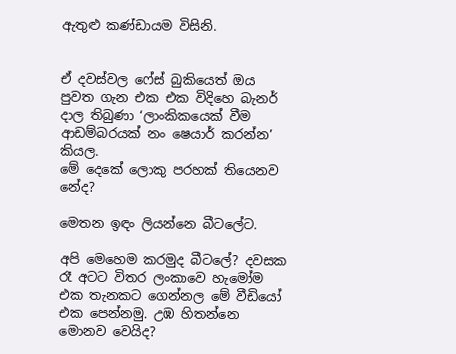ඇතුළු කණ්ඩායම විසිනි.


ඒ දවස්වල ෆේස් බුකියෙත් ඔය පුවත ගැන එක එක විදිහෙ බැනර් දාල තිබුණා ‘ලාංකිකයෙක් වීම ආඩම්බරයක් නං ෂෙයාර් කරන්න’ කියල.
මේ දෙකේ ලොකු පරහක් තියෙනව නේද?

මෙතන ඉඳං ලියන්නෙ බීටලේට.

අපි මෙහෙම කරමුද බීටලේ? දවසක රෑ අටට විතර ලංකාවෙ හැමෝම එක තැනකට ගෙන්නල මේ වීඩියෝ එක පෙන්නමු. උඹ හිතන්නෙ මොනව වෙයිද?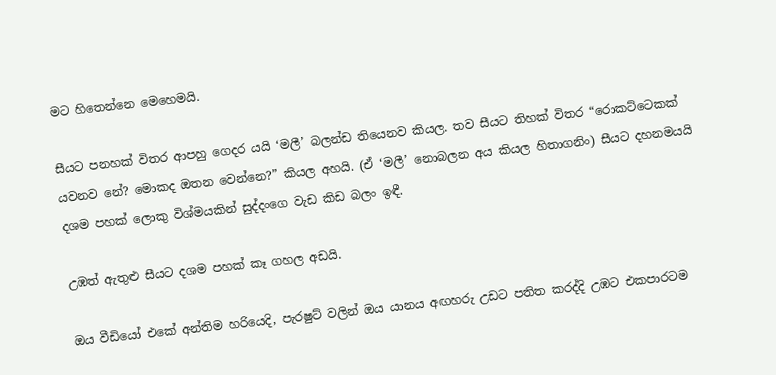මට හිතෙන්නෙ මෙහෙමයි.

සීයට පනහක් විතර ආපහු ගෙදර යයි ‘මලී’ බලන්ඩ තියෙනව කියල. තව සීයට තිහක් විතර “රොකට්ටෙකක් යවනව නේ? මොකද ඔතන වෙන්නෙ?” කියල අහයි. (ඒ ‘මලී’ නොබලන අය කියල හිතාගනිං) සීයට දහනමයයි දශම පහක් ලොකු විශ්මයකින් සුද්දංගෙ වැඩ කිඩ බලං ඉඳී.

උඹත් ඇතුළු සීයට දශම පහක් කෑ ගහල අඩයි.

ඔය වීඩියෝ එකේ අන්තිම හරියෙදි, පැරෂුට් වලින් ඔය යානය අඟහරු උඩට පතිත කරද්දි උඹට එකපාරටම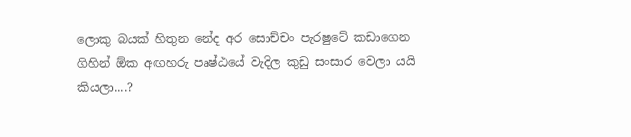ලොකු බයක් හිතුන නේද අර සොච්චං පැරෂුටේ කඩාගෙන ගිහින් ඕක අඟහරු පෘෂ්ඨයේ වැදිල කුඩු සංසාර වෙලා යයි කියලා....?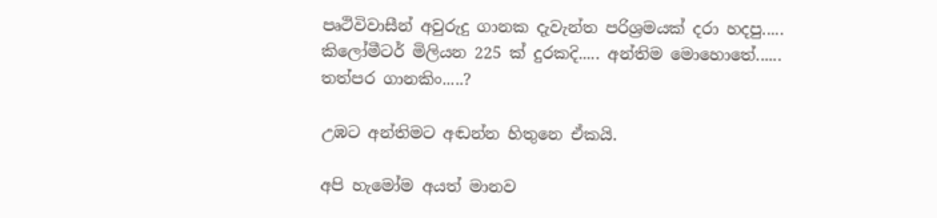පෘථිවිවාසීන් අවුරුදු ගානක දැවැන්ත පරිශ්‍රමයක් දරා හදපු..... කිලෝමීටර් මිලියන 225 ක් දුරකදි..... අන්තිම මොහොතේ...... තත්පර ගානකිං.....?

උඹට අන්තිමට අඬන්න හිතුනෙ ඒකයි.

අපි හැමෝම අයත් මානව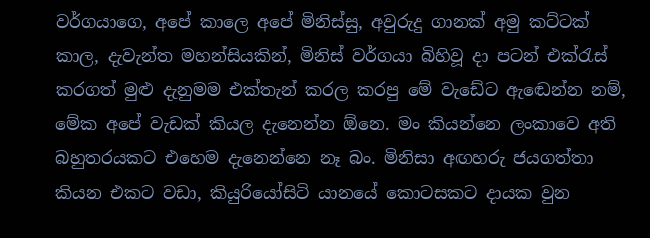වර්ගයාගෙ, අපේ කාලෙ අපේ මිනිස්සු, අවුරුදු ගානක් අමු කට්ටක් කාල, දැවැන්ත මහන්සියකින්, මිනිස් වර්ගයා බිහිවූ දා පටන් එක්රැස් කරගත් මුළු දැනුමම එක්තැන් කරල කරපු මේ වැඩේට ඇ‍ඬෙන්න නම්, මේක අපේ වැඩක් කියල දැනෙන්න ඕනෙ. මං කියන්නෙ ලංකාවෙ අති බහුතරයකට එහෙම දැනෙන්නෙ නෑ බං. මිනිසා අඟහරු ජයගත්තා කියන එකට වඩා, කියුරියෝසිටි යානයේ කොටසකට දායක වුන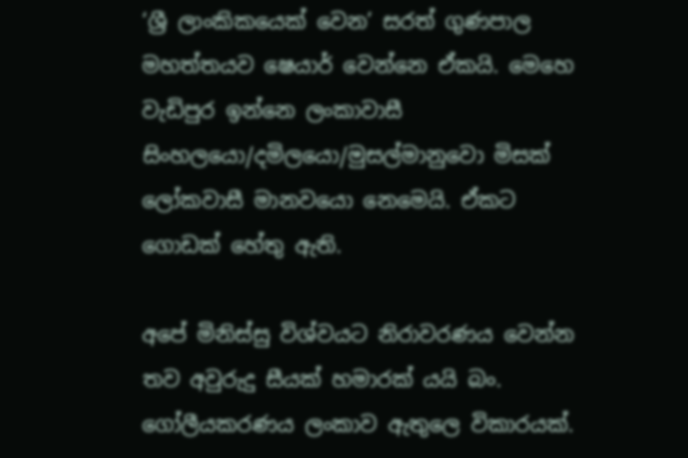‘ශ්‍රී ලාංකිකයෙක් වෙන’ සරත් ගුණපාල මහත්තයව ෂෙයාර් වෙන්නෙ ඒකයි. මෙහෙ වැඩිපුර ඉන්නෙ ලංකාවාසී සිංහලයො/දමිලයො/මුසල්මානුවො මිසක් ලෝකවාසී මානවයො නෙමෙයි. ඒකට ගොඩක් හේතු ඇති.

අපේ මිනිස්සු විශ්වයට නිරාවරණය වෙන්න තව අවුරුදු සීයක් හමාරක් යයි බං. ගෝලීයකරණය ලංකාව ඇතුලෙ විකාරයක්.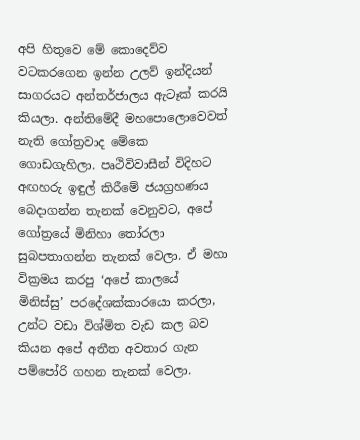අපි හිතුවෙ මේ කොදෙව්ව වටකරගෙන ඉන්න උලව් ඉන්දියන් සාගරයට අන්තර්ජාලය ඇටෑක් කරයි කියලා. අන්තිමේදී මහපොලොවෙවත් නැති ගෝත්‍රවාද මේකෙ ගොඩගැහිලා. පෘථිවිවාසීන් විදිහට අඟහරු ඉඳුල් කිරීමේ ජයග්‍රහණය බෙදාගන්න තැනක් වෙනුවට, අපේ ගෝත්‍රයේ මිනිහා තෝරලා සුබපතාගන්න තැනක් වෙලා. ඒ මහා වික්‍රමය කරපු ‘අපේ කාලයේ මිනිස්සු’ පර‍දේශක්කාරයො කරලා, උන්ට වඩා විශ්මිත වැඩ කල බව කියන අපේ අතීත අවතාර ගැන පම්පෝරි ගහන තැනක් වෙලා.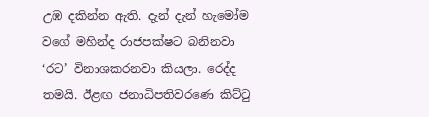උඹ දකින්න ඇති. දැන් දැන් හැමෝම වගේ මහින්ද රාජපක්ෂට බනිනවා ‘රට’ විනාශකරනවා කියලා. රෙද්ද තමයි. ඊළඟ ජනාධිපතිවරණෙ කිට්ටු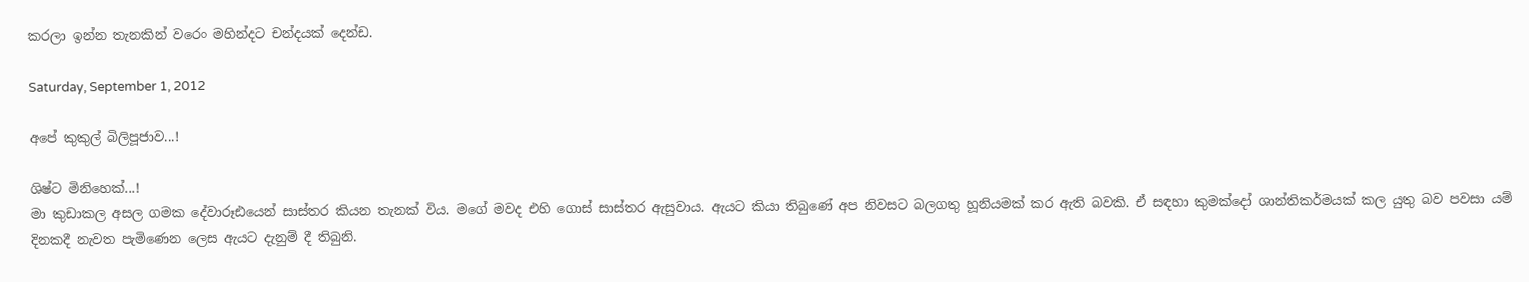කරලා ඉන්න තැනකින් වරෙං මහින්දට චන්දයක් දෙන්ඩ.

Saturday, September 1, 2012

අපේ කුකුල් බිලිපූජාව...!

ශිෂ්ට මිනිහෙක්...!
මා කුඩාකල අසල ගමක දේවාරූඪයෙන් සාස්තර කියන තැනක් විය. ම‍ගේ මවද එහි ගොස් සාස්තර ඇසුවාය. ඇයට කියා තිබුණේ අප නිවසට බලගතු හූනියමක් කර ඇති බවකි. ඒ සඳහා කුමක්දෝ ශාන්තිකර්මයක් කල යුතු බව පවසා යම් දිනකදී නැවත පැමිණෙන ලෙස ඇයට දැනුම් දී තිබුනි.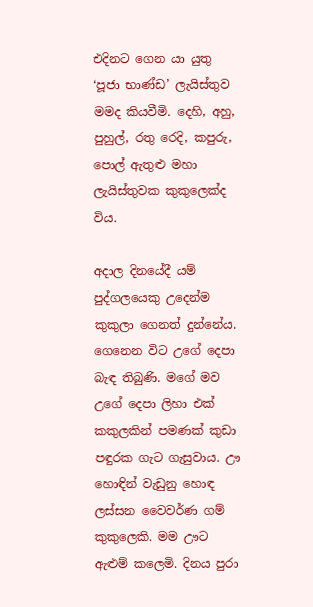එදිනට ගෙන යා යුතු ‘පූජා භාණ්ඩ’ ලැයිස්තුව මමද කියවීමි. දෙහි, අහු, පුහුල්, රතු රෙදි, කපුරු, පොල් ඇතුළු මහා ලැයිස්තුවක කුකුලෙක්ද විය.

අදාල දිනයේදී යම් පුද්ගලයෙකු උදෙන්ම කුකුලා ගෙනත් දුන්නේය. ගෙනෙන විට උගේ දෙපා බැඳ තිබුණි. මගේ මව උගේ දෙපා ලිහා එක් කකුලකින් පමණක් කුඩා පඳුරක ගැට ගැසුවාය. ඌ හොඳින් වැඩුනු හොඳ ලස්සන වෛවර්ණ ගම් කුකුලෙකි. මම ඌට ඇළුම් කලෙමි. දිනය පුරා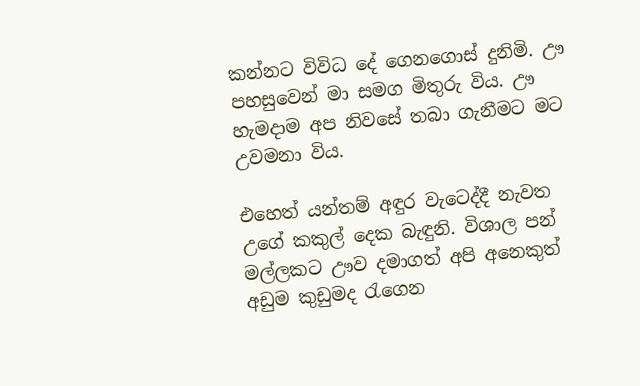කන්නට විවිධ දේ ගෙනගොස් දුනිමි. ඌ පහසුවෙන් මා සමග මිතුරු විය. ඌ හැමදාම අප නිවසේ තබා ගැනීමට මට උවමනා විය.

එහෙත් යන්තම් අඳුර වැටෙද්දී නැවත උගේ කකුල් දෙක බැඳුනි. විශාල පන් මල්ලකට ඌව දමාගත් අපි අනෙකුත් අඩුම කුඩුමද රැගෙන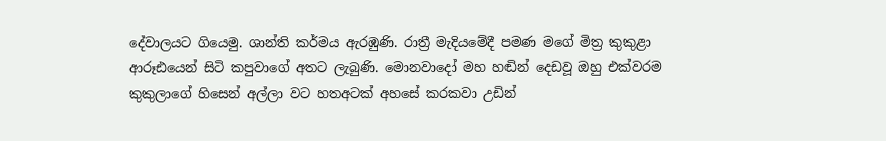දේවාලයට ගියෙමු. ශාන්ති කර්මය ඇරඹුණි. රාත්‍රී මැදියමේදී පමණ මගේ මිත්‍ර කුකුළා ආරූඪයෙන් සිටි කපුවාගේ අතට ලැබුණි. මොනවාදෝ මහ හඬින් දෙඩවූ ඔහු එක්වරම කුකුලාගේ හිසෙන් අල්ලා වට හතඅටක් අහසේ කරකවා උඩින්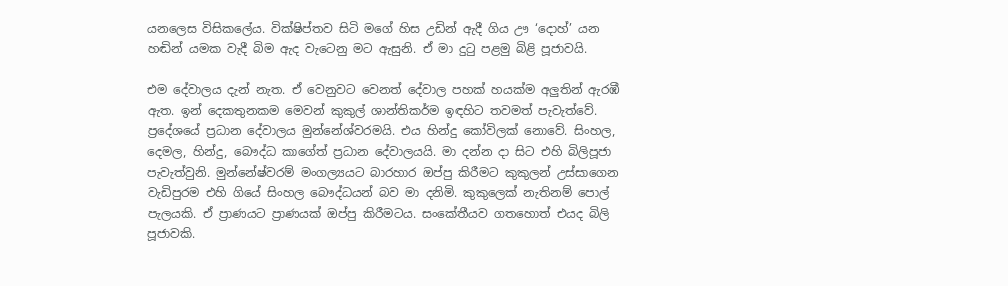යනලෙස විසිකලේය. වික්ෂිප්තව සිටි මගේ හිස උඩින් ඇදී ගිය ඌ ‘දොහ්’ යන හඬින් යමක වැදී බිම ඇද වැටෙනු මට ඇසුනි. ඒ මා දුටු පළමු බිළි පූජාවයි.

එම දේවාලය දැන් නැත. ඒ වෙනුවට වෙනත් දේවාල පහක් හයක්ම අලුතින් ඇරඹී ඇත. ඉන් දෙකතුනකම මෙවන් කුකුල් ශාන්තිකර්ම ඉඳහිට තවමත් පැවැත්වේ. ප්‍රදේශයේ ප්‍රධාන දේවාලය මුන්නේශ්වරමයි. එය හින්දු කෝවිලක් නොවේ. සිංහල, දෙමල, හින්දු, බෞද්ධ කාගේත් ප්‍රධාන දේවාලයයි. මා දන්න දා සිට එහි බිලිපූජා පැවැත්වුනි. මුන්නේෂ්වරම් මංගල්‍යයට බාරහාර ඔප්පු කිරීමට කුකුලන් උස්සාගෙන වැඩිපුරම එහි ගියේ සිංහල බෞද්ධයන් බව මා දනිමි. කුකුලෙක් නැතිනම් පොල් පැලයකි. ඒ ප්‍රාණයට ප්‍රාණයක් ඔප්පු කිරීමටය. සංකේතීයව ගතහොත් එයද බිලි පූජාවකි.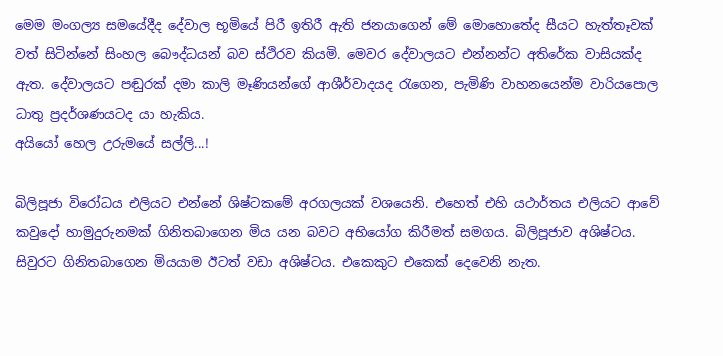මෙම මංගල්‍ය සමයේදීද දේවාල භූමියේ පිරී ඉතිරී ඇති ජනයාගෙන් මේ මොහොතේද සීයට හැත්තෑවක් වත් සිටින්නේ සිංහල බෞද්ධයන් බව ස්ථිරව කියමි. මෙවර දේවාලයට එන්නන්ට අතිරේක වාසියක්ද ඇත. දේවාලයට පඬුරක් දමා කාලි මෑණියන්ගේ ආශීර්වාදයද රැගෙන, පැමිණි වාහනයෙන්ම වාරියපොල ධාතු ප්‍රදර්ශණයටද යා හැකිය.
අයියෝ හෙල උරුමයේ සල්ලි...!

බිලිපූජා විරෝධය එලියට එන්නේ ශිෂ්ටකමේ අරගලයක් වශයෙනි. එහෙත් එහි යථාර්තය එලියට ආවේ කවුදෝ හාමුදුරුනමක් ගිනිතබාගෙන මිය යන බවට අභියෝග කිරීමත් සමගය. බිලිපූජාව අශිෂ්ටය. සිවුරට ගිනිතබාගෙන මියයාම ඊටත් වඩා අශිෂ්ටය. එකෙකුට එකෙක් දෙවෙනි නැත.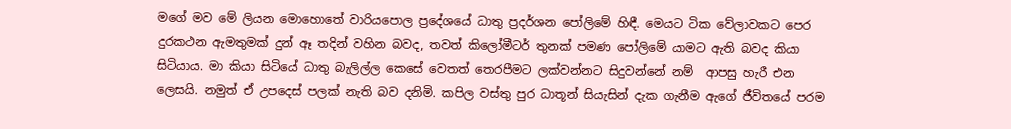මගේ මව මේ ලියන මොහොතේ වාරියපොල ප්‍රදේශයේ ධාතු ප්‍රදර්ශන පෝලිමේ හිඳී. මෙයට ටික වේලාවකට පෙර දුරකථන ඇමතුමක් දුන් ඈ තදින් වහින බවද, තවත් කිලෝමීටර් තුනක් පමණ පෝලිමේ යාමට ඇති බවද කියා සිටියාය. මා කියා සිටියේ ධාතු බැලිල්ල කෙසේ වෙතත් තෙරපීමට ලක්වන්නට සිදුවන්නේ නම්  ආපසු හැරී එන ලෙසයි. නමුත් ඒ උපදෙස් පලක් නැති බව දනිමි. කපිල වස්තු පුර ධාතූන් සියැසින් දැක ගැනීම ඇගේ ජීවිතයේ පරම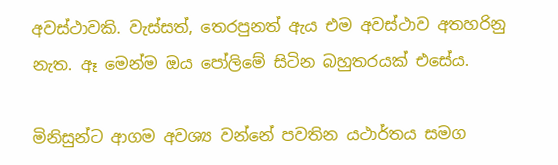අවස්ථාවකි. වැස්සත්, තෙරපුනත් ඇය එම අවස්ථාව අතහරිනු නැත. ඈ මෙන්ම ඔය පෝලිමේ සිටින බහුතරයක් එසේය.

මිනිසුන්ට ආගම අවශ්‍ය වන්නේ පවතින යථාර්තය සමග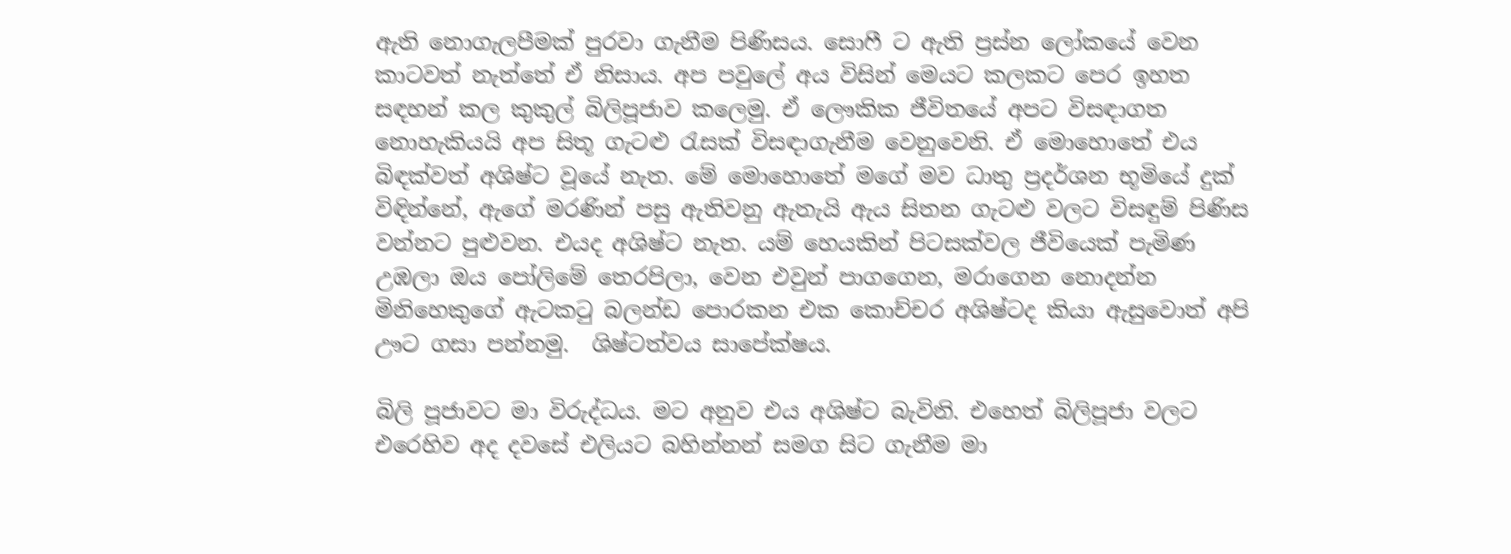ඇති නොගැලපීමක් පුරවා ගැනීම පිණිසය. සොෆී ට ඇති ප්‍රස්න ලෝකයේ වෙන කාටවත් නැත්තේ ඒ නිසාය. අප පවුලේ අය විසින් මෙයට කලකට පෙර ඉහත සඳහන් කල කුකුල් බිලිපූජාව කලෙමු. ඒ ලෞකික ජීවිතයේ අපට විසඳාගත නොහැකියයි අප සිතූ ගැටළු රැසක් විසඳාගැනීම වෙනුවෙනි. ඒ මොහොතේ එය බිඳක්වත් අශිෂ්ට වූයේ නැත. මේ මොහොතේ මගේ මව ධාතු ප්‍රදර්ශන භූමියේ දුක් විඳින්නේ, ඇගේ මරණින් පසු ඇතිවනු ඇතැයි ඇය සිතන ගැටළු වලට විසඳුම් පිණිස වන්නට පුළුවන. එයද අශිෂ්ට නැත. යම් හෙයකින් පිටසක්වල ජීවියෙක් පැමිණ උඹලා ඔය පෝලිමේ තෙරපිලා, වෙන එවුන් පාගගෙන, මරාගෙන නොදන්න මිනිහෙකුගේ ඇටකටු බලන්ඩ පොරකන එක කොච්චර අශිෂ්ටද කියා ඇසුවොත් අපි ඌට ගසා පන්නමු.  ශිෂ්ටත්වය සාපේක්ෂය.

බිලි පූජාවට මා විරුද්ධය. මට අනුව එය අශිෂ්ට බැවිනි. එහෙත් බිලිපූජා වලට එරෙහිව අද දවසේ එලියට බහින්නන් සමග සිට ගැනීම මා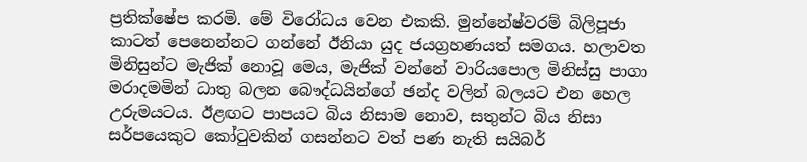ප්‍රතික්ෂේප කරමි. මේ විරෝධය වෙන එකකි. මුන්නේෂ්වරම් බිලිපූජා කාටත් පෙනෙන්නට ගන්නේ ඊනියා යුද ජයග්‍රහණයත් සමගය. හලාවත මිනිසුන්ට මැජික් නොවූ මෙය, මැජික් වන්නේ වාරියපොල මිනිස්සු පාගා මරාදමමින් ධාතු බලන බෞද්ධයින්ගේ ඡන්ද වලින් බලයට එන හෙල උරුමයටය. ඊළඟට පාපයට බිය නිසාම නොව, සතුන්ට බිය නිසා සර්පයෙකුට කෝටුවකින් ගසන්නට වත් පණ නැති සයිබර්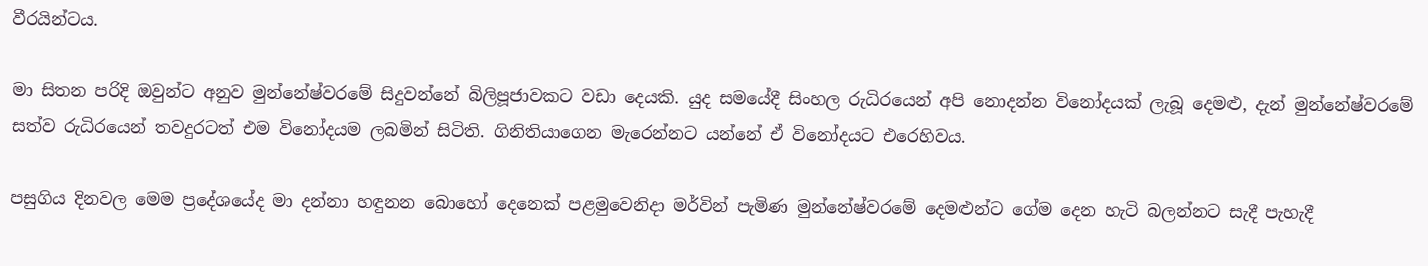වීරයින්ටය.

මා සිතන පරිදි ඔවුන්ට අනුව මුන්නේෂ්වරමේ සිදුවන්නේ බිලිපූජාවකට වඩා දෙයකි. යුද සමයේදී සිංහල රුධිරයෙන් අපි නොදන්න විනෝදයක් ලැබූ දෙමළු, දැන් මුන්නේෂ්වරමේ සත්ව රුධිරයෙන් තවදුරටත් එම විනෝදයම ලබමින් සිටිති. ගිනිතියාගෙන මැරෙන්නට යන්නේ ඒ විනෝදයට එරෙහිවය.

පසුගිය දිනවල මෙම ප්‍රදේශයේද මා දන්නා හඳුනන බොහෝ දෙනෙක් පළමුවෙනිදා මර්වින් පැමිණ මුන්නේෂ්වරමේ දෙමළුන්ට ගේම දෙන හැටි බලන්නට සැදී පැහැදී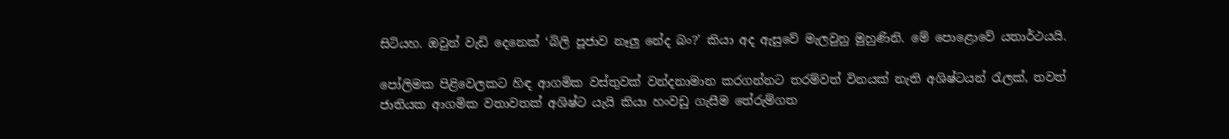සිටියහ. ඔවුන් වැඩි දෙනෙක් ‘බිලි පූජාව නෑලු නේද බං?’ කියා අද ඇසුවේ මැලවුනු මුහුණිනි. මේ පොළොවේ යතාර්ථයයි.

පෝලිමක පිළිවෙලකට හිඳ ආගමික වස්තුවක් වන්දනාමාන කරගන්නට තරම්වත් විනයක් නැති අශිෂ්ටයන් රැලක්, තවත් ජාතියක ආගමික වතාවතක් අශිෂ්ට යැයි කියා හංවඩු ගැසීම තේරුම්ගත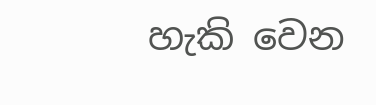හැකි වෙන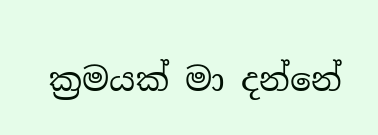ක්‍රමයක් මා දන්නේ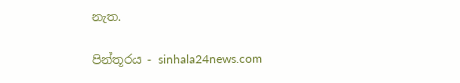නැත.

පින්තූරය - sinhala24news.com